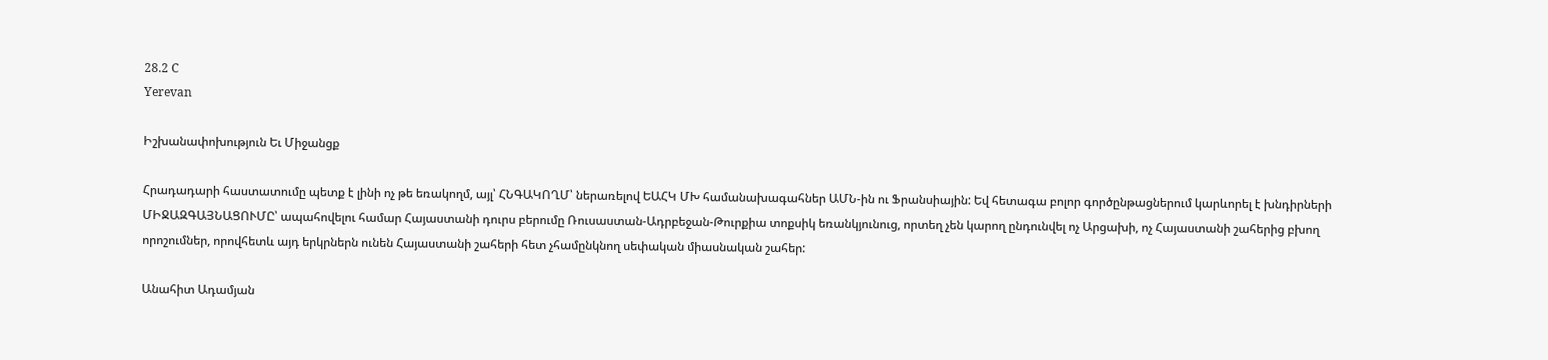28.2 C
Yerevan

Իշխանափոխություն Եւ Միջանցք

Հրադադարի հաստատումը պետք է լինի ոչ թե եռակողմ, այլ՝ ՀՆԳԱԿՈՂՄ՝ ներառելով ԵԱՀԿ ՄԽ համանախագահներ ԱՄՆ-ին ու Ֆրանսիային: Եվ հետագա բոլոր գործընթացներում կարևորել է խնդիրների ՄԻՋԱԶԳԱՅՆԱՑՈՒՄԸ՝ ապահովելու համար Հայաստանի դուրս բերումը Ռուսաստան-Ադրբեջան-Թուրքիա տոքսիկ եռանկյունուց, որտեղ չեն կարող ընդունվել ոչ Արցախի, ոչ Հայաստանի շահերից բխող որոշումներ, որովհետև այդ երկրներն ունեն Հայաստանի շահերի հետ չհամընկնող սեփական միասնական շահեր:

Անահիտ Ադամյան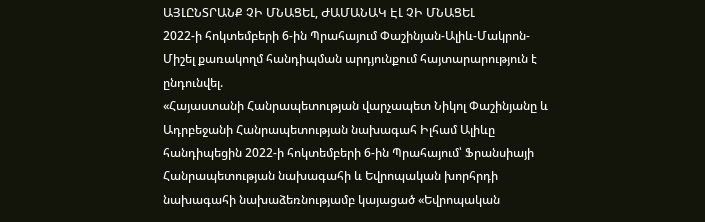ԱՅԼԸՆՏՐԱՆՔ ՉԻ ՄՆԱՑԵԼ, ԺԱՄԱՆԱԿ ԷԼ ՉԻ ՄՆԱՑԵԼ
2022‑ի հոկտեմբերի 6‑ին Պրահայում Փաշինյան-Ալիև-Մակրոն-Միշել քառակողմ հանդիպման արդյունքում հայտարարություն է ընդունվել.
«Հայաստանի Հանրապետության վարչապետ Նիկոլ Փաշինյանը և Ադրբեջանի Հանրապետության նախագահ Իլհամ Ալիևը հանդիպեցին 2022‑ի հոկտեմբերի 6‑ին Պրահայում՝ Ֆրանսիայի Հանրապետության նախագահի և Եվրոպական խորհրդի նախագահի նախաձեռնությամբ կայացած «Եվրոպական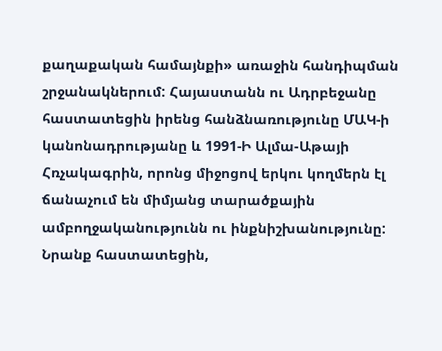քաղաքական համայնքի» առաջին հանդիպման շրջանակներում: Հայաստանն ու Ադրբեջանը հաստատեցին իրենց հանձնառությունը ՄԱԿ‑ի կանոնադրությանը և 1991‑Ի Ալմա-Աթայի Հռչակագրին, որոնց միջոցով երկու կողմերն էլ ճանաչում են միմյանց տարածքային ամբողջականությունն ու ինքնիշխանությունը: Նրանք հաստատեցին,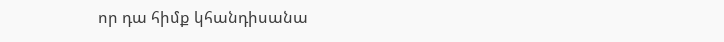որ դա հիմք կհանդիսանա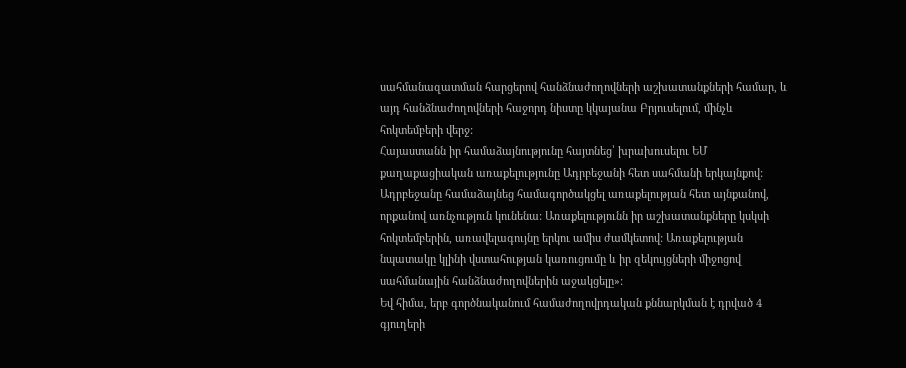սահմանազատման հարցերով հանձնաժողովների աշխատանքների համար, և այդ հանձնաժողովների հաջորդ նիստը կկայանա Բրյուսելում, մինչև հոկտեմբերի վերջ:
Հայաստանն իր համաձայնությունը հայտնեց՝ խրախուսելու ԵՄ քաղաքացիական առաքելությունը Ադրբեջանի հետ սահմանի երկայնքով: Ադրբեջանը համաձայնեց համագործակցել առաքելության հետ այնքանով, որքանով առնչություն կունենա: Առաքելությունն իր աշխատանքները կսկսի հոկտեմբերին, առավելագույնը երկու ամիս ժամկետով: Առաքելության նպատակը կլինի վստահության կառուցումը և իր զեկույցների միջոցով սահմանային հանձնաժողովներին աջակցելը»:
Եվ հիմա, երբ գործնականում համաժողովրդական քննարկման է դրված 4 գյուղերի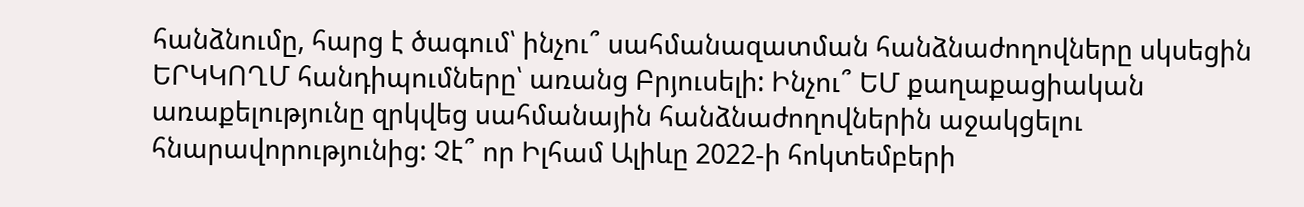հանձնումը, հարց է ծագում՝ ինչու՞ սահմանազատման հանձնաժողովները սկսեցին ԵՐԿԿՈՂՄ հանդիպումները՝ առանց Բրյուսելի: Ինչու՞ ԵՄ քաղաքացիական առաքելությունը զրկվեց սահմանային հանձնաժողովներին աջակցելու հնարավորությունից: Չէ՞ որ Իլհամ Ալիևը 2022‑ի հոկտեմբերի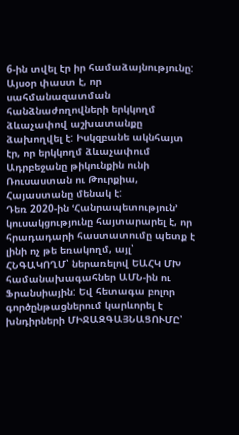6‑ին տվել էր իր համաձայնությունը:
Այսօր փաստ է, որ սահմանազատման հանձնաժողովների երկկողմ ձևաչափով աշխատանքը ձախողվել է: Իսկզբանե ակնհայտ էր, որ երկկողմ ձևաչափում Ադրբեջանը թիկունքին ունի Ռուսաստան ու Թուրքիա, Հայաստանը մենակ է:
Դեռ 2020-ին ՙՀանրապետություն՚ կուսակցությունը հայտարարել է, որ հրադադարի հաստատումը պետք է լինի ոչ թե եռակողմ, այլ՝ ՀՆԳԱԿՈՂՄ՝ ներառելով ԵԱՀԿ ՄԽ համանախագահներ ԱՄՆ-ին ու Ֆրանսիային: Եվ հետագա բոլոր գործընթացներում կարևորել է խնդիրների ՄԻՋԱԶԳԱՅՆԱՑՈՒՄԸ՝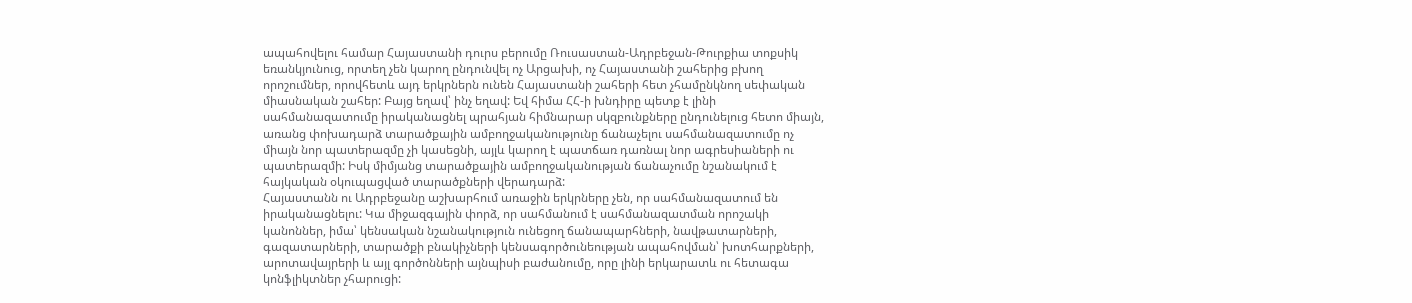ապահովելու համար Հայաստանի դուրս բերումը Ռուսաստան-Ադրբեջան-Թուրքիա տոքսիկ եռանկյունուց, որտեղ չեն կարող ընդունվել ոչ Արցախի, ոչ Հայաստանի շահերից բխող որոշումներ, որովհետև այդ երկրներն ունեն Հայաստանի շահերի հետ չհամընկնող սեփական միասնական շահեր: Բայց եղավ՝ ինչ եղավ: Եվ հիմա ՀՀ‑ի խնդիրը պետք է լինի սահմանազատումը իրականացնել պրահյան հիմնարար սկզբունքները ընդունելուց հետո միայն, առանց փոխադարձ տարածքային ամբողջականությունը ճանաչելու սահմանազատումը ոչ միայն նոր պատերազմը չի կասեցնի, այլև կարող է պատճառ դառնալ նոր ագրեսիաների ու պատերազմի: Իսկ միմյանց տարածքային ամբողջականության ճանաչումը նշանակում է հայկական օկուպացված տարածքների վերադարձ:
Հայաստանն ու Ադրբեջանը աշխարհում առաջին երկրները չեն, որ սահմանազատում են իրականացնելու: Կա միջազգային փորձ, որ սահմանում է սահմանազատման որոշակի կանոններ, իմա՝ կենսական նշանակություն ունեցող ճանապարհների, նավթատարների, գազատարների, տարածքի բնակիչների կենսագործունեության ապահովման՝ խոտհարքների, արոտավայրերի և այլ գործոնների այնպիսի բաժանումը, որը լինի երկարատև ու հետագա կոնֆլիկտներ չհարուցի: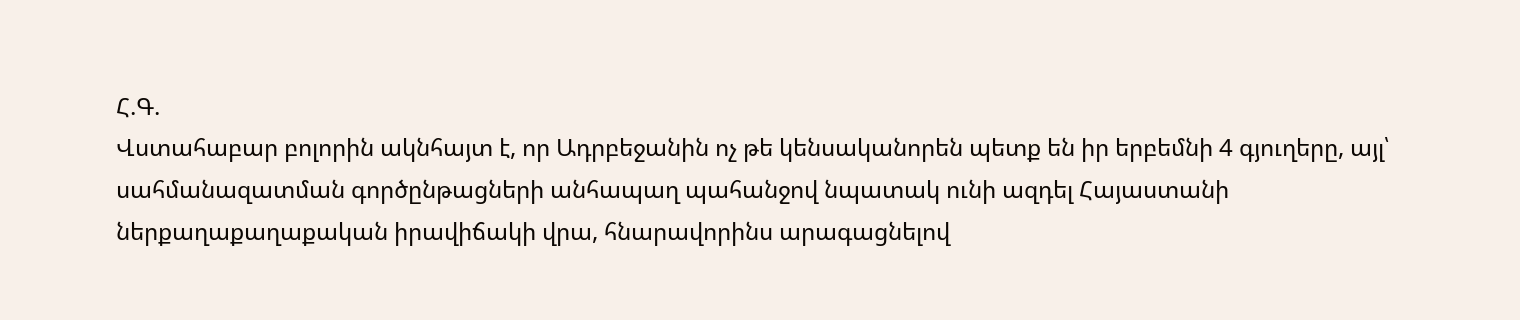Հ.Գ.
Վստահաբար բոլորին ակնհայտ է, որ Ադրբեջանին ոչ թե կենսականորեն պետք են իր երբեմնի 4 գյուղերը, այլ՝ սահմանազատման գործընթացների անհապաղ պահանջով նպատակ ունի ազդել Հայաստանի ներքաղաքաղաքական իրավիճակի վրա, հնարավորինս արագացնելով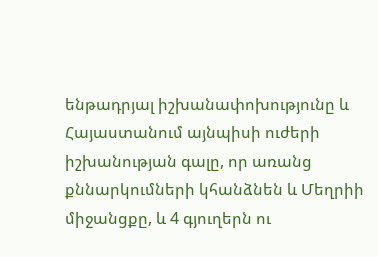ենթադրյալ իշխանափոխությունը և Հայաստանում այնպիսի ուժերի իշխանության գալը, որ առանց քննարկումների կհանձնեն և Մեղրիի միջանցքը, և 4 գյուղերն ու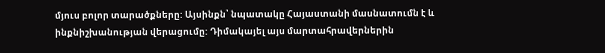մյուս բոլոր տարածքները: Այսինքն՝ նպատակը Հայաստանի մասնատումն է և ինքնիշխանության վերացումը: Դիմակայել այս մարտահրավերներին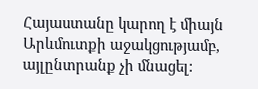Հայաստանը կարող է միայն Արևմուտքի աջակցությամբ, այլընտրանք չի մնացել: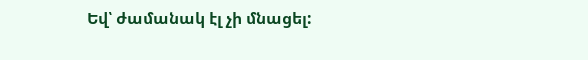Եվ՝ ժամանակ էլ չի մնացել: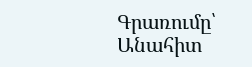Գրառումը՝ Անահիտ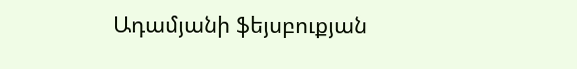Ադամյանի ֆեյսբուքյան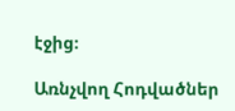էջից։

Առնչվող Հոդվածներ